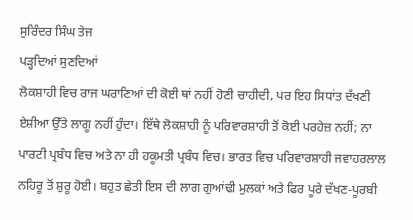ਸੁਰਿੰਦਰ ਸਿੰਘ ਤੇਜ
ਪੜ੍ਹਦਿਆਂ ਸੁਣਦਿਆਂ
ਲੋਕਸ਼ਾਹੀ ਵਿਚ ਰਾਜ ਘਰਾਣਿਆਂ ਦੀ ਕੋਈ ਥਾਂ ਨਹੀਂ ਹੋਣੀ ਚਾਹੀਦੀ, ਪਰ ਇਹ ਸਿਧਾਂਤ ਦੱਖਣੀ ਏਸ਼ੀਆ ਉੱਤੇ ਲਾਗੂ ਨਹੀਂ ਹੁੰਦਾ। ਇੱਥੇ ਲੋਕਸ਼ਾਹੀ ਨੂੰ ਪਰਿਵਾਰਸ਼ਾਹੀ ਤੋਂ ਕੋਈ ਪਰਹੇਜ਼ ਨਹੀਂ; ਨਾ ਪਾਰਟੀ ਪ੍ਰਬੰਧ ਵਿਚ ਅਤੇ ਨਾ ਹੀ ਹਕੂਮਤੀ ਪ੍ਰਬੰਧ ਵਿਚ। ਭਾਰਤ ਵਿਚ ਪਰਿਵਾਰਸ਼ਾਹੀ ਜਵਾਹਰਲਾਲ ਨਹਿਰੂ ਤੋਂ ਸ਼ੁਰੂ ਹੋਈ। ਬਹੁਤ ਛੇਤੀ ਇਸ ਦੀ ਲਾਗ ਗੁਆਂਢੀ ਮੁਲਕਾਂ ਅਤੇ ਫਿਰ ਪੂਰੇ ਦੱਖਣ-ਪੂਰਬੀ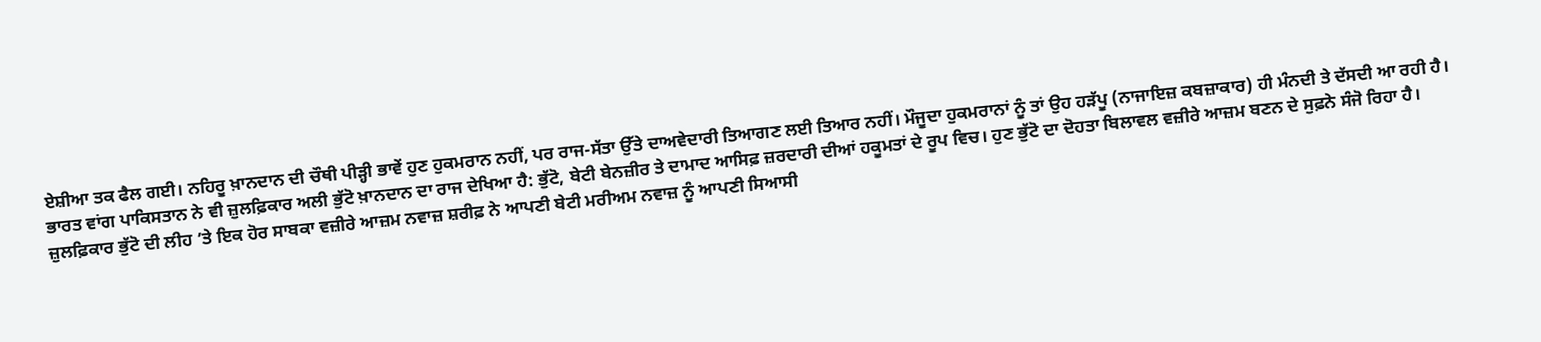ਏਸ਼ੀਆ ਤਕ ਫੈਲ ਗਈ। ਨਹਿਰੂ ਖ਼ਾਨਦਾਨ ਦੀ ਚੌਥੀ ਪੀੜ੍ਹੀ ਭਾਵੇਂ ਹੁਣ ਹੁਕਮਰਾਨ ਨਹੀਂ, ਪਰ ਰਾਜ-ਸੱਤਾ ਉੱਤੇ ਦਾਅਵੇਦਾਰੀ ਤਿਆਗਣ ਲਈ ਤਿਆਰ ਨਹੀਂ। ਮੌਜੂਦਾ ਹੁਕਮਰਾਨਾਂ ਨੂੰ ਤਾਂ ਉਹ ਹੜੱਪੂ (ਨਾਜਾਇਜ਼ ਕਬਜ਼ਾਕਾਰ) ਹੀ ਮੰਨਦੀ ਤੇ ਦੱਸਦੀ ਆ ਰਹੀ ਹੈ।
ਭਾਰਤ ਵਾਂਗ ਪਾਕਿਸਤਾਨ ਨੇ ਵੀ ਜ਼ੁਲਫ਼ਿਕਾਰ ਅਲੀ ਭੁੱਟੋ ਖ਼ਾਨਦਾਨ ਦਾ ਰਾਜ ਦੇਖਿਆ ਹੈ: ਭੁੱਟੋ, ਬੇਟੀ ਬੇਨਜ਼ੀਰ ਤੇ ਦਾਮਾਦ ਆਸਿਫ਼ ਜ਼ਰਦਾਰੀ ਦੀਆਂ ਹਕੂਮਤਾਂ ਦੇ ਰੂਪ ਵਿਚ। ਹੁਣ ਭੁੱਟੋ ਦਾ ਦੋਹਤਾ ਬਿਲਾਵਲ ਵਜ਼ੀਰੇ ਆਜ਼ਮ ਬਣਨ ਦੇ ਸੁਫ਼ਨੇ ਸੰਜੋ ਰਿਹਾ ਹੈ। ਜ਼ੁਲਫ਼ਿਕਾਰ ਭੁੱਟੋ ਦੀ ਲੀਹ ’ਤੇ ਇਕ ਹੋਰ ਸਾਬਕਾ ਵਜ਼ੀਰੇ ਆਜ਼ਮ ਨਵਾਜ਼ ਸ਼ਰੀਫ਼ ਨੇ ਆਪਣੀ ਬੇਟੀ ਮਰੀਅਮ ਨਵਾਜ਼ ਨੂੰ ਆਪਣੀ ਸਿਆਸੀ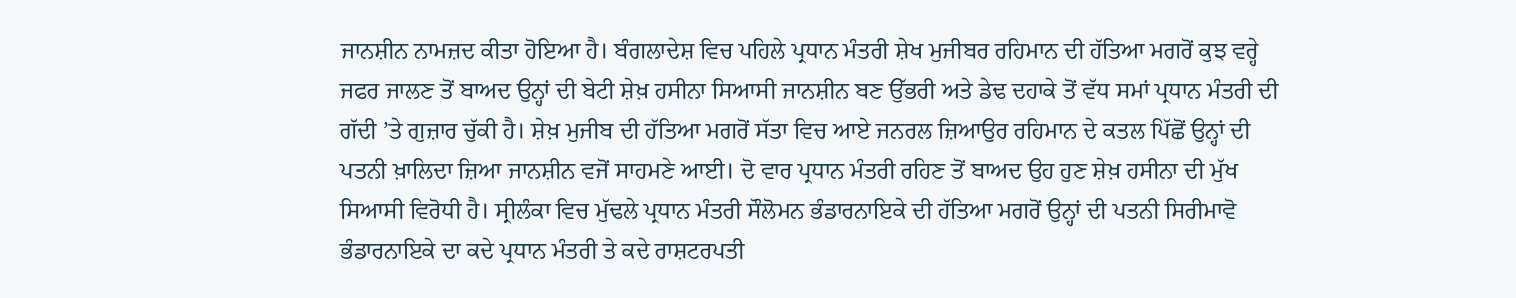ਜਾਨਸ਼ੀਨ ਨਾਮਜ਼ਦ ਕੀਤਾ ਹੋਇਆ ਹੈ। ਬੰਗਲਾਦੇਸ਼ ਵਿਚ ਪਹਿਲੇ ਪ੍ਰਧਾਨ ਮੰਤਰੀ ਸ਼ੇਖ ਮੁਜੀਬਰ ਰਹਿਮਾਨ ਦੀ ਹੱਤਿਆ ਮਗਰੋਂ ਕੁਝ ਵਰ੍ਹੇ ਜਫਰ ਜਾਲਣ ਤੋਂ ਬਾਅਦ ਉਨ੍ਹਾਂ ਦੀ ਬੇਟੀ ਸ਼ੇਖ਼ ਹਸੀਨਾ ਸਿਆਸੀ ਜਾਨਸ਼ੀਨ ਬਣ ਉੱਭਰੀ ਅਤੇ ਡੇਢ ਦਹਾਕੇ ਤੋਂ ਵੱਧ ਸਮਾਂ ਪ੍ਰਧਾਨ ਮੰਤਰੀ ਦੀ ਗੱਦੀ ’ਤੇ ਗੁਜ਼ਾਰ ਚੁੱਕੀ ਹੈ। ਸ਼ੇਖ਼ ਮੁਜੀਬ ਦੀ ਹੱਤਿਆ ਮਗਰੋਂ ਸੱਤਾ ਵਿਚ ਆਏ ਜਨਰਲ ਜ਼ਿਆਉਰ ਰਹਿਮਾਨ ਦੇ ਕਤਲ ਪਿੱਛੋਂ ਉਨ੍ਹਾਂ ਦੀ ਪਤਨੀ ਖ਼ਾਲਿਦਾ ਜ਼ਿਆ ਜਾਨਸ਼ੀਨ ਵਜੋਂ ਸਾਹਮਣੇ ਆਈ। ਦੋ ਵਾਰ ਪ੍ਰਧਾਨ ਮੰਤਰੀ ਰਹਿਣ ਤੋਂ ਬਾਅਦ ਉਹ ਹੁਣ ਸ਼ੇਖ਼ ਹਸੀਨਾ ਦੀ ਮੁੱਖ ਸਿਆਸੀ ਵਿਰੋਧੀ ਹੈ। ਸ੍ਰੀਲੰਕਾ ਵਿਚ ਮੁੱਢਲੇ ਪ੍ਰਧਾਨ ਮੰਤਰੀ ਸੌਲੋਮਨ ਭੰਡਾਰਨਾਇਕੇ ਦੀ ਹੱਤਿਆ ਮਗਰੋਂ ਉਨ੍ਹਾਂ ਦੀ ਪਤਨੀ ਸਿਰੀਮਾਵੋ ਭੰਡਾਰਨਾਇਕੇ ਦਾ ਕਦੇ ਪ੍ਰਧਾਨ ਮੰਤਰੀ ਤੇ ਕਦੇ ਰਾਸ਼ਟਰਪਤੀ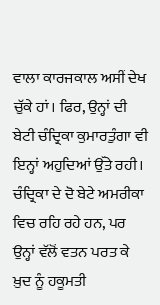ਵਾਲਾ ਕਾਰਜਕਾਲ ਅਸੀਂ ਦੇਖ ਚੁੱਕੇ ਹਾਂ। ਫਿਰ, ਉਨ੍ਹਾਂ ਦੀ ਬੇਟੀ ਚੰਦ੍ਰਿਕਾ ਕੁਮਾਰਤੁੰਗਾ ਵੀ ਇਨ੍ਹਾਂ ਅਹੁਦਿਆਂ ਉੱਤੇ ਰਹੀ। ਚੰਦ੍ਰਿਕਾ ਦੇ ਦੋ ਬੇਟੇ ਅਮਰੀਕਾ ਵਿਚ ਰਹਿ ਰਹੇ ਹਨ, ਪਰ ਉਨ੍ਹਾਂ ਵੱਲੋਂ ਵਤਨ ਪਰਤ ਕੇ ਖ਼ੁਦ ਨੂੰ ਹਕੂਮਤੀ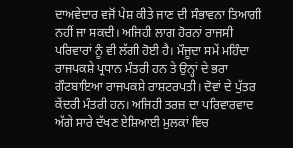ਦਾਅਵੇਦਾਰ ਵਜੋਂ ਪੇਸ਼ ਕੀਤੇ ਜਾਣ ਦੀ ਸੰਭਾਵਨਾ ਤਿਆਗੀ ਨਹੀਂ ਜਾ ਸਕਦੀ। ਅਜਿਹੀ ਲਾਗ ਹੋਰਨਾਂ ਰਾਜਸੀ ਪਰਿਵਾਰਾਂ ਨੂੰ ਵੀ ਲੱਗੀ ਹੋਈ ਹੈ। ਮੌਜੂਦਾ ਸਮੇਂ ਮਹਿੰਦਾ ਰਾਜਪਕਸ਼ੇ ਪ੍ਰਧਾਨ ਮੰਤਰੀ ਹਨ ਤੇ ਉਨ੍ਹਾਂ ਦੇ ਭਰਾ ਗੌਟਬਾਇਆ ਰਾਜਪਕਸ਼ੇ ਰਾਸ਼ਟਰਪਤੀ। ਦੋਵਾਂ ਦੇ ਪੁੱਤਰ ਕੇਂਦਰੀ ਮੰਤਰੀ ਹਨ। ਅਜਿਹੀ ਤਰਜ਼ ਦਾ ਪਰਿਵਾਰਵਾਦ ਅੱਗੇ ਸਾਰੇ ਦੱਖਣ ਏਸ਼ਿਆਈ ਮੁਲਕਾਂ ਵਿਚ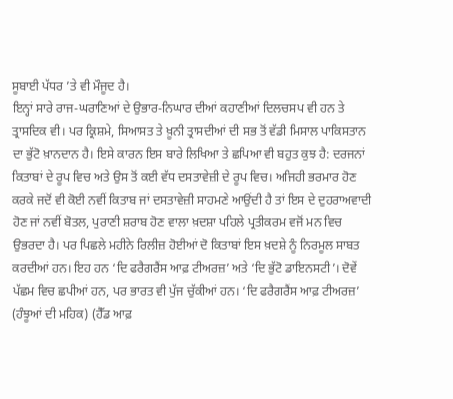ਸੂਬਾਈ ਪੱਧਰ ’ਤੇ ਵੀ ਮੌਜੂਦ ਹੈ।
ਇਨ੍ਹਾਂ ਸਾਰੇ ਰਾਜ-ਘਰਾਣਿਆਂ ਦੇ ਉਭਾਰ-ਨਿਘਾਰ ਦੀਆਂ ਕਹਾਣੀਆਂ ਦਿਲਚਸਪ ਵੀ ਹਨ ਤੇ ਤ੍ਰਾਸਦਿਕ ਵੀ। ਪਰ ਕ੍ਰਿਸ਼ਮੇ, ਸਿਆਸਤ ਤੇ ਖ਼ੂਨੀ ਤ੍ਰਾਸਦੀਆਂ ਦੀ ਸਭ ਤੋਂ ਵੱਡੀ ਮਿਸਾਲ ਪਾਕਿਸਤਾਨ ਦਾ ਭੁੱਟੋ ਖ਼ਾਨਦਾਨ ਹੈ। ਇਸੇ ਕਾਰਨ ਇਸ ਬਾਰੇ ਲਿਖਿਆ ਤੇ ਛਪਿਆ ਵੀ ਬਹੁਤ ਕੁਝ ਹੈ: ਦਰਜਨਾਂ ਕਿਤਾਬਾਂ ਦੇ ਰੂਪ ਵਿਚ ਅਤੇ ਉਸ ਤੋਂ ਕਈ ਵੱਧ ਦਸਤਾਵੇਜ਼ੀ ਦੇ ਰੂਪ ਵਿਚ। ਅਜਿਹੀ ਭਰਮਾਰ ਹੋਣ ਕਰਕੇ ਜਦੋਂ ਵੀ ਕੋਈ ਨਵੀਂ ਕਿਤਾਬ ਜਾਂ ਦਸਤਾਵੇਜ਼ੀ ਸਾਹਮਣੇ ਆਉਂਦੀ ਹੈ ਤਾਂ ਇਸ ਦੇ ਦੁਹਰਾਅਵਾਦੀ ਹੋਣ ਜਾਂ ਨਵੀਂ ਬੋਤਲ, ਪੁਰਾਣੀ ਸ਼ਰਾਬ ਹੋਣ ਵਾਲਾ ਖ਼ਦਸ਼ਾ ਪਹਿਲੇ ਪ੍ਰਤੀਕਰਮ ਵਜੋਂ ਮਨ ਵਿਚ ਉਭਰਦਾ ਹੈ। ਪਰ ਪਿਛਲੇ ਮਹੀਨੇ ਰਿਲੀਜ਼ ਹੋਈਆਂ ਦੋ ਕਿਤਾਬਾਂ ਇਸ ਖ਼ਦਸ਼ੇ ਨੂੰ ਨਿਰਮੂਲ ਸਾਬਤ ਕਰਦੀਆਂ ਹਨ। ਇਹ ਹਨ ‘ਦਿ ਫਰੈਗਰੈਂਸ ਆਫ਼ ਟੀਅਰਜ਼’ ਅਤੇ ‘ਦਿ ਭੁੱਟੋ ਡਾਇਨਸਟੀ’। ਦੋਵੇਂ ਪੱਛਮ ਵਿਚ ਛਪੀਆਂ ਹਨ, ਪਰ ਭਾਰਤ ਵੀ ਪੁੱਜ ਚੁੱਕੀਆਂ ਹਨ। ‘ਦਿ ਫਰੈਗਰੈਂਸ ਆਫ਼ ਟੀਅਰਜ਼’ (ਹੰਝੂਆਂ ਦੀ ਮਹਿਕ) (ਹੈੱਡ ਆਫ਼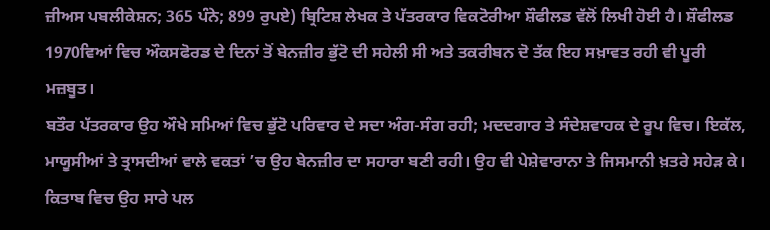ਜ਼ੀਅਸ ਪਬਲੀਕੇਸ਼ਨ; 365 ਪੰਨੇ; 899 ਰੁਪਏ) ਬ੍ਰਿਟਿਸ਼ ਲੇਖਕ ਤੇ ਪੱਤਰਕਾਰ ਵਿਕਟੋਰੀਆ ਸ਼ੌਫੀਲਡ ਵੱਲੋਂ ਲਿਖੀ ਹੋਈ ਹੈ। ਸ਼ੌਫੀਲਡ 1970ਵਿਆਂ ਵਿਚ ਔਕਸਫੋਰਡ ਦੇ ਦਿਨਾਂ ਤੋਂ ਬੇਨਜ਼ੀਰ ਭੁੱਟੋ ਦੀ ਸਹੇਲੀ ਸੀ ਅਤੇ ਤਕਰੀਬਨ ਦੋ ਤੱਕ ਇਹ ਸਖ਼ਾਵਤ ਰਹੀ ਵੀ ਪੂਰੀ ਮਜ਼ਬੂਤ।
ਬਤੌਰ ਪੱਤਰਕਾਰ ਉਹ ਔਖੇ ਸਮਿਆਂ ਵਿਚ ਭੁੱਟੋ ਪਰਿਵਾਰ ਦੇ ਸਦਾ ਅੰਗ-ਸੰਗ ਰਹੀ; ਮਦਦਗਾਰ ਤੇ ਸੰਦੇਸ਼ਵਾਹਕ ਦੇ ਰੂਪ ਵਿਚ। ਇਕੱਲ, ਮਾਯੂਸੀਆਂ ਤੇ ਤ੍ਰਾਸਦੀਆਂ ਵਾਲੇ ਵਕਤਾਂ ’ਚ ਉਹ ਬੇਨਜ਼ੀਰ ਦਾ ਸਹਾਰਾ ਬਣੀ ਰਹੀ। ਉਹ ਵੀ ਪੇਸ਼ੇਵਾਰਾਨਾ ਤੇ ਜਿਸਮਾਨੀ ਖ਼ਤਰੇ ਸਹੇੜ ਕੇ।
ਕਿਤਾਬ ਵਿਚ ਉਹ ਸਾਰੇ ਪਲ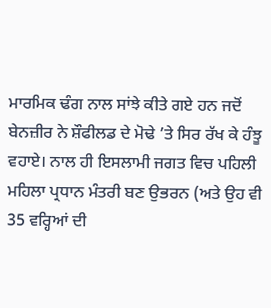ਮਾਰਮਿਕ ਢੰਗ ਨਾਲ ਸਾਂਝੇ ਕੀਤੇ ਗਏ ਹਨ ਜਦੋਂ ਬੇਨਜ਼ੀਰ ਨੇ ਸ਼ੌਫੀਲਡ ਦੇ ਮੋਢੇ ’ਤੇ ਸਿਰ ਰੱਖ ਕੇ ਹੰਝੂ ਵਹਾਏ। ਨਾਲ ਹੀ ਇਸਲਾਮੀ ਜਗਤ ਵਿਚ ਪਹਿਲੀ ਮਹਿਲਾ ਪ੍ਰਧਾਨ ਮੰਤਰੀ ਬਣ ਉਭਰਨ (ਅਤੇ ਉਹ ਵੀ 35 ਵਰ੍ਹਿਆਂ ਦੀ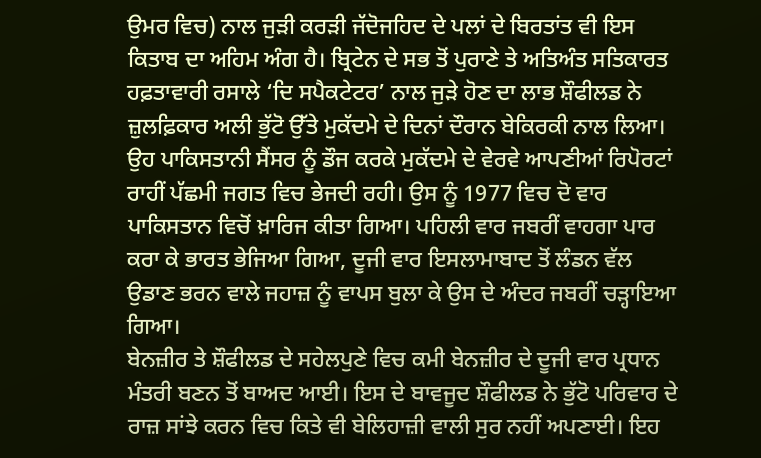ਉਮਰ ਵਿਚ) ਨਾਲ ਜੁੜੀ ਕਰੜੀ ਜੱਦੋਜਹਿਦ ਦੇ ਪਲਾਂ ਦੇ ਬਿਰਤਾਂਤ ਵੀ ਇਸ ਕਿਤਾਬ ਦਾ ਅਹਿਮ ਅੰਗ ਹੈ। ਬ੍ਰਿਟੇਨ ਦੇ ਸਭ ਤੋਂ ਪੁਰਾਣੇ ਤੇ ਅਤਿਅੰਤ ਸਤਿਕਾਰਤ ਹਫ਼ਤਾਵਾਰੀ ਰਸਾਲੇ ‘ਦਿ ਸਪੈਕਟੇਟਰ’ ਨਾਲ ਜੁੜੇ ਹੋਣ ਦਾ ਲਾਭ ਸ਼ੌਫੀਲਡ ਨੇ ਜ਼ੁਲਫ਼ਿਕਾਰ ਅਲੀ ਭੁੱਟੋ ਉੱਤੇ ਮੁਕੱਦਮੇ ਦੇ ਦਿਨਾਂ ਦੌਰਾਨ ਬੇਕਿਰਕੀ ਨਾਲ ਲਿਆ। ਉਹ ਪਾਕਿਸਤਾਨੀ ਸੈਂਸਰ ਨੂੰ ਡੌਜ ਕਰਕੇ ਮੁਕੱਦਮੇ ਦੇ ਵੇਰਵੇ ਆਪਣੀਆਂ ਰਿਪੋਰਟਾਂ ਰਾਹੀਂ ਪੱਛਮੀ ਜਗਤ ਵਿਚ ਭੇਜਦੀ ਰਹੀ। ਉਸ ਨੂੰ 1977 ਵਿਚ ਦੋ ਵਾਰ ਪਾਕਿਸਤਾਨ ਵਿਚੋਂ ਖ਼ਾਰਿਜ ਕੀਤਾ ਗਿਆ। ਪਹਿਲੀ ਵਾਰ ਜਬਰੀਂ ਵਾਹਗਾ ਪਾਰ ਕਰਾ ਕੇ ਭਾਰਤ ਭੇਜਿਆ ਗਿਆ, ਦੂਜੀ ਵਾਰ ਇਸਲਾਮਾਬਾਦ ਤੋਂ ਲੰਡਨ ਵੱਲ ਉਡਾਣ ਭਰਨ ਵਾਲੇ ਜਹਾਜ਼ ਨੂੰ ਵਾਪਸ ਬੁਲਾ ਕੇ ਉਸ ਦੇ ਅੰਦਰ ਜਬਰੀਂ ਚੜ੍ਹਾਇਆ ਗਿਆ।
ਬੇਨਜ਼ੀਰ ਤੇ ਸ਼ੌਫੀਲਡ ਦੇ ਸਹੇਲਪੁਣੇ ਵਿਚ ਕਮੀ ਬੇਨਜ਼ੀਰ ਦੇ ਦੂਜੀ ਵਾਰ ਪ੍ਰਧਾਨ ਮੰਤਰੀ ਬਣਨ ਤੋਂ ਬਾਅਦ ਆਈ। ਇਸ ਦੇ ਬਾਵਜੂਦ ਸ਼ੌਫੀਲਡ ਨੇ ਭੁੱਟੋ ਪਰਿਵਾਰ ਦੇ ਰਾਜ਼ ਸਾਂਝੇ ਕਰਨ ਵਿਚ ਕਿਤੇ ਵੀ ਬੇਲਿਹਾਜ਼ੀ ਵਾਲੀ ਸੁਰ ਨਹੀਂ ਅਪਣਾਈ। ਇਹ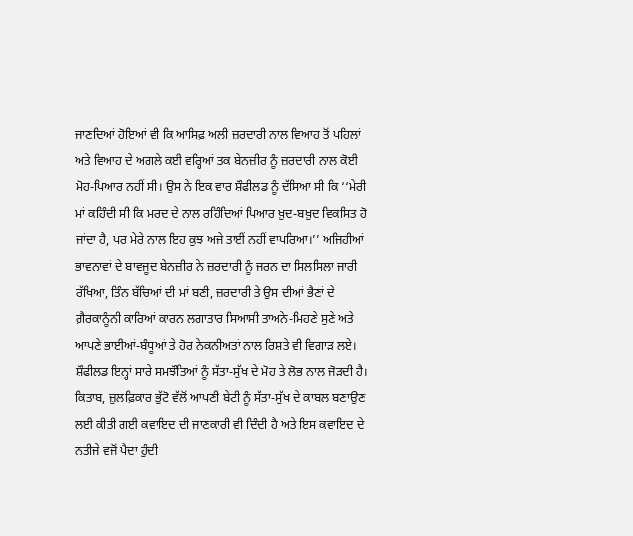ਜਾਣਦਿਆਂ ਹੋਇਆਂ ਵੀ ਕਿ ਆਸਿਫ਼ ਅਲੀ ਜ਼ਰਦਾਰੀ ਨਾਲ ਵਿਆਹ ਤੋਂ ਪਹਿਲਾਂ ਅਤੇ ਵਿਆਹ ਦੇ ਅਗਲੇ ਕਈ ਵਰ੍ਹਿਆਂ ਤਕ ਬੇਨਜ਼ੀਰ ਨੂੰ ਜ਼ਰਦਾਰੀ ਨਾਲ ਕੋਈ ਮੋਹ-ਪਿਆਰ ਨਹੀਂ ਸੀ। ਉਸ ਨੇ ਇਕ ਵਾਰ ਸ਼ੌਫੀਲਡ ਨੂੰ ਦੱਸਿਆ ਸੀ ਕਿ ‘‘ਮੇਰੀ ਮਾਂ ਕਹਿੰਦੀ ਸੀ ਕਿ ਮਰਦ ਦੇ ਨਾਲ ਰਹਿੰਦਿਆਂ ਪਿਆਰ ਖ਼ੁਦ-ਬਖ਼ੁਦ ਵਿਕਸਿਤ ਹੋ ਜਾਂਦਾ ਹੈ, ਪਰ ਮੇਰੇ ਨਾਲ ਇਹ ਕੁਝ ਅਜੇ ਤਾਈਂ ਨਹੀਂ ਵਾਪਰਿਆ।’’ ਅਜਿਹੀਆਂ ਭਾਵਨਾਵਾਂ ਦੇ ਬਾਵਜੂਦ ਬੇਨਜ਼ੀਰ ਨੇ ਜ਼ਰਦਾਰੀ ਨੂੰ ਜਰਨ ਦਾ ਸਿਲਸਿਲਾ ਜਾਰੀ ਰੱਖਿਆ, ਤਿੰਨ ਬੱਚਿਆਂ ਦੀ ਮਾਂ ਬਣੀ, ਜ਼ਰਦਾਰੀ ਤੇ ਉਸ ਦੀਆਂ ਭੈਣਾਂ ਦੇ ਗ਼ੈਰਕਾਨੂੰਨੀ ਕਾਰਿਆਂ ਕਾਰਨ ਲਗਾਤਾਰ ਸਿਆਸੀ ਤਾਅਨੇ-ਮਿਹਣੇ ਸੁਣੇ ਅਤੇ ਆਪਣੇ ਭਾਈਆਂ-ਬੰਧੂਆਂ ਤੇ ਹੋਰ ਨੇਕਨੀਅਤਾਂ ਨਾਲ ਰਿਸ਼ਤੇ ਵੀ ਵਿਗਾੜ ਲਏ। ਸ਼ੌਫੀਲਡ ਇਨ੍ਹਾਂ ਸਾਰੇ ਸਮਝੌਤਿਆਂ ਨੂੰ ਸੱਤਾ-ਸੁੱਖ ਦੇ ਮੋਹ ਤੇ ਲੋਭ ਨਾਲ ਜੋੜਦੀ ਹੈ। ਕਿਤਾਬ, ਜ਼ੁਲਫ਼ਿਕਾਰ ਭੁੱਟੋ ਵੱਲੋਂ ਆਪਣੀ ਬੇਟੀ ਨੂੰ ਸੱਤਾ-ਸੁੱਖ ਦੇ ਕਾਬਲ ਬਣਾਉਣ ਲਈ ਕੀਤੀ ਗਈ ਕਵਾਇਦ ਦੀ ਜਾਣਕਾਰੀ ਵੀ ਦਿੰਦੀ ਹੈ ਅਤੇ ਇਸ ਕਵਾਇਦ ਦੇ ਨਤੀਜੇ ਵਜੋਂ ਪੈਦਾ ਹੁੰਦੀ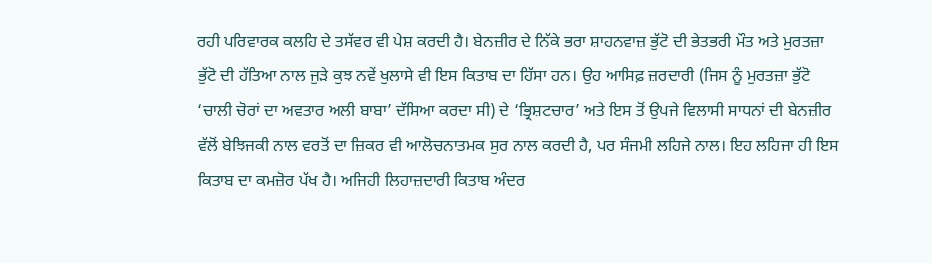ਰਹੀ ਪਰਿਵਾਰਕ ਕਲਹਿ ਦੇ ਤਸੱਵਰ ਵੀ ਪੇਸ਼ ਕਰਦੀ ਹੈ। ਬੇਨਜ਼ੀਰ ਦੇ ਨਿੱਕੇ ਭਰਾ ਸ਼ਾਹਨਵਾਜ਼ ਭੁੱਟੋ ਦੀ ਭੇਤਭਰੀ ਮੌਤ ਅਤੇ ਮੁਰਤਜ਼ਾ ਭੁੱਟੋ ਦੀ ਹੱਤਿਆ ਨਾਲ ਜੁੜੇ ਕੁਝ ਨਵੇਂ ਖੁਲਾਸੇ ਵੀ ਇਸ ਕਿਤਾਬ ਦਾ ਹਿੱਸਾ ਹਨ। ਉਹ ਆਸਿਫ਼ ਜ਼ਰਦਾਰੀ (ਜਿਸ ਨੂੰ ਮੁਰਤਜ਼ਾ ਭੁੱਟੋ ‘ਚਾਲੀ ਚੋਰਾਂ ਦਾ ਅਵਤਾਰ ਅਲੀ ਬਾਬਾ’ ਦੱਸਿਆ ਕਰਦਾ ਸੀ) ਦੇ ‘ਭ੍ਰਿਸ਼ਟਚਾਰ’ ਅਤੇ ਇਸ ਤੋਂ ਉਪਜੇ ਵਿਲਾਸੀ ਸਾਧਨਾਂ ਦੀ ਬੇਨਜ਼ੀਰ ਵੱਲੋਂ ਬੇਝਿਜਕੀ ਨਾਲ ਵਰਤੋਂ ਦਾ ਜ਼ਿਕਰ ਵੀ ਆਲੋਚਨਾਤਮਕ ਸੁਰ ਨਾਲ ਕਰਦੀ ਹੈ, ਪਰ ਸੰਜਮੀ ਲਹਿਜੇ ਨਾਲ। ਇਹ ਲਹਿਜਾ ਹੀ ਇਸ ਕਿਤਾਬ ਦਾ ਕਮਜ਼ੋਰ ਪੱਖ ਹੈ। ਅਜਿਹੀ ਲਿਹਾਜ਼ਦਾਰੀ ਕਿਤਾਬ ਅੰਦਰ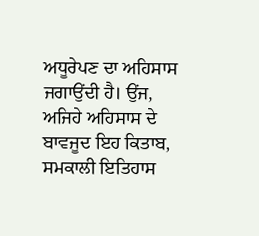ਅਧੂਰੇਪਣ ਦਾ ਅਹਿਸਾਸ ਜਗਾਉਂਦੀ ਹੈ। ਉਂਜ, ਅਜਿਹੇ ਅਹਿਸਾਸ ਦੇ ਬਾਵਜੂਦ ਇਹ ਕਿਤਾਬ, ਸਮਕਾਲੀ ਇਤਿਹਾਸ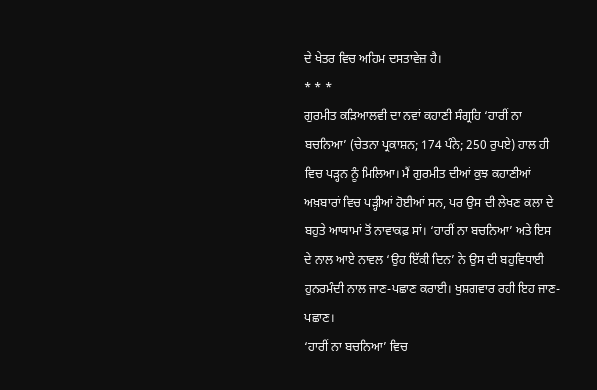ਦੇ ਖੇਤਰ ਵਿਚ ਅਹਿਮ ਦਸਤਾਵੇਜ਼ ਹੈ।
* * *
ਗੁਰਮੀਤ ਕੜਿਆਲਵੀ ਦਾ ਨਵਾਂ ਕਹਾਣੀ ਸੰਗ੍ਰਹਿ ‘ਹਾਰੀਂ ਨਾ ਬਚਨਿਆ’ (ਚੇਤਨਾ ਪ੍ਰਕਾਸ਼ਨ; 174 ਪੰਨੇ; 250 ਰੁਪਏ) ਹਾਲ ਹੀ ਵਿਚ ਪੜ੍ਹਨ ਨੂੰ ਮਿਲਿਆ। ਮੈਂ ਗੁਰਮੀਤ ਦੀਆਂ ਕੁਝ ਕਹਾਣੀਆਂ ਅਖ਼ਬਾਰਾਂ ਵਿਚ ਪੜ੍ਹੀਆਂ ਹੋਈਆਂ ਸਨ, ਪਰ ਉਸ ਦੀ ਲੇਖਣ ਕਲਾ ਦੇ ਬਹੁਤੇ ਆਯਾਮਾਂ ਤੋਂ ਨਾਵਾਕਫ਼ ਸਾਂ। ‘ਹਾਰੀਂ ਨਾ ਬਚਨਿਆ’ ਅਤੇ ਇਸ ਦੇ ਨਾਲ ਆਏ ਨਾਵਲ ‘ਉਹ ਇੱਕੀ ਦਿਨ’ ਨੇ ਉਸ ਦੀ ਬਹੁਵਿਧਾਈ ਹੁਨਰਮੰਦੀ ਨਾਲ ਜਾਣ-ਪਛਾਣ ਕਰਾਈ। ਖੁਸ਼ਗਵਾਰ ਰਹੀ ਇਹ ਜਾਣ-ਪਛਾਣ।
‘ਹਾਰੀਂ ਨਾ ਬਚਨਿਆ’ ਵਿਚ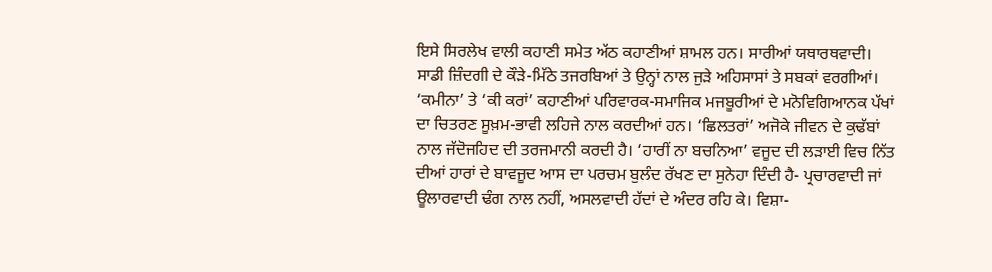ਇਸੇ ਸਿਰਲੇਖ ਵਾਲੀ ਕਹਾਣੀ ਸਮੇਤ ਅੱਠ ਕਹਾਣੀਆਂ ਸ਼ਾਮਲ ਹਨ। ਸਾਰੀਆਂ ਯਥਾਰਥਵਾਦੀ। ਸਾਡੀ ਜ਼ਿੰਦਗੀ ਦੇ ਕੌੜੇ-ਮਿੱਠੇ ਤਜਰਬਿਆਂ ਤੇ ਉਨ੍ਹਾਂ ਨਾਲ ਜੁੜੇ ਅਹਿਸਾਸਾਂ ਤੇ ਸਬਕਾਂ ਵਰਗੀਆਂ। ‘ਕਮੀਨਾ’ ਤੇ ‘ਕੀ ਕਰਾਂ’ ਕਹਾਣੀਆਂ ਪਰਿਵਾਰਕ-ਸਮਾਜਿਕ ਮਜਬੂਰੀਆਂ ਦੇ ਮਨੋਵਿਗਿਆਨਕ ਪੱਖਾਂ ਦਾ ਚਿਤਰਣ ਸੂਖ਼ਮ-ਭਾਵੀ ਲਹਿਜੇ ਨਾਲ ਕਰਦੀਆਂ ਹਨ। ‘ਛਿਲਤਰਾਂ’ ਅਜੋਕੇ ਜੀਵਨ ਦੇ ਕੁਢੱਬਾਂ ਨਾਲ ਜੱਦੋਜਹਿਦ ਦੀ ਤਰਜਮਾਨੀ ਕਰਦੀ ਹੈ। ‘ਹਾਰੀਂ ਨਾ ਬਚਨਿਆ’ ਵਜੂਦ ਦੀ ਲੜਾਈ ਵਿਚ ਨਿੱਤ ਦੀਆਂ ਹਾਰਾਂ ਦੇ ਬਾਵਜੂਦ ਆਸ ਦਾ ਪਰਚਮ ਬੁਲੰਦ ਰੱਖਣ ਦਾ ਸੁਨੇਹਾ ਦਿੰਦੀ ਹੈ- ਪ੍ਰਚਾਰਵਾਦੀ ਜਾਂ ਊਲਾਰਵਾਦੀ ਢੰਗ ਨਾਲ ਨਹੀਂ, ਅਸਲਵਾਦੀ ਹੱਦਾਂ ਦੇ ਅੰਦਰ ਰਹਿ ਕੇ। ਵਿਸ਼ਾ-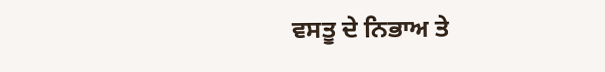ਵਸਤੂ ਦੇ ਨਿਭਾਅ ਤੇ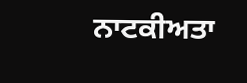ਨਾਟਕੀਅਤਾ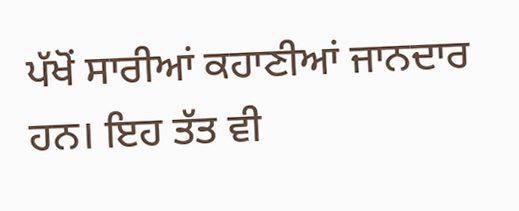ਪੱਖੋਂ ਸਾਰੀਆਂ ਕਹਾਣੀਆਂ ਜਾਨਦਾਰ ਹਨ। ਇਹ ਤੱਤ ਵੀ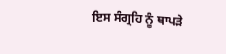ਇਸ ਸੰਗ੍ਰਹਿ ਨੂੰ ਥਾਪੜੇ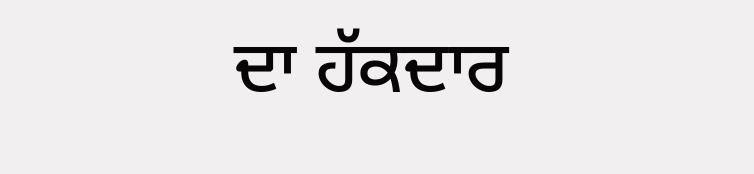ਦਾ ਹੱਕਦਾਰ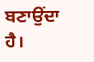ਬਣਾਉਂਦਾ ਹੈ।